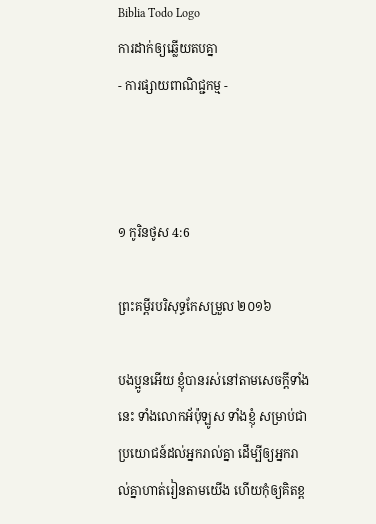Biblia Todo Logo
ការដាក់ឲ្យឆ្លើយតបគ្នា
- ការផ្សាយពាណិជ្ជកម្ម -



១ កូរិន‌ថូស 4:6

ព្រះគម្ពីរបរិសុទ្ធកែសម្រួល ២០១៦

បង‌ប្អូនអើយ ខ្ញុំបានរស់នៅតាមសេចក្តីទាំងនេះ ទាំងលោកអ័ប៉ុ‌ឡូស ទាំងខ្ញុំ សម្រាប់ជាប្រយោជន៍ដល់អ្នករាល់គ្នា ដើម្បីឲ្យអ្នករាល់គ្នាហាត់រៀនតាមយើង ហើយកុំឲ្យគិតខ្ព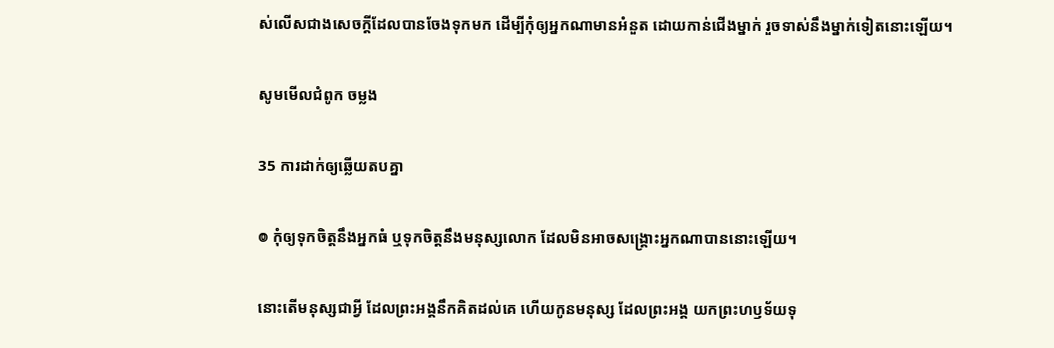ស់លើសជាងសេចក្តីដែលបានចែងទុកមក ដើម្បីកុំឲ្យអ្នកណាមានអំនួត ដោយកាន់ជើងម្នាក់ រួចទាស់នឹងម្នាក់ទៀតនោះឡើយ។

សូមមើលជំពូក ចម្លង

35 ការដាក់ឲ្យឆ្លើយតបគ្នា

៙ កុំឲ្យទុកចិត្តនឹងអ្នកធំ ឬទុកចិត្តនឹងមនុស្សលោក ដែលមិនអាចសង្គ្រោះអ្នកណាបាននោះឡើយ។

នោះតើមនុស្សជាអ្វី ដែលព្រះ‌អង្គនឹកគិតដល់គេ ហើយកូនមនុស្ស ដែលព្រះ‌អង្គ យកព្រះ‌ហឫ‌ទ័យទុ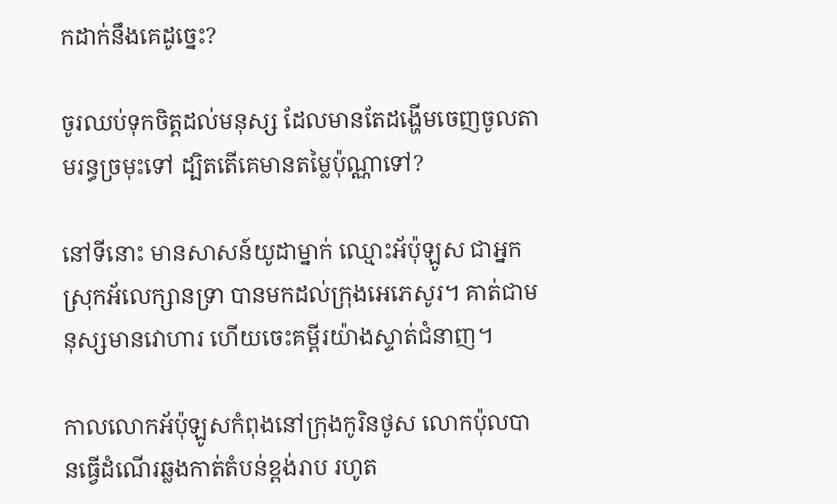កដាក់នឹងគេដូច្នេះ?

ចូរឈប់ទុកចិត្តដល់មនុស្ស ដែលមានតែដង្ហើមចេញចូលតាមរន្ធច្រមុះទៅ ដ្បិតតើគេមានតម្លៃប៉ុណ្ណាទៅ?

នៅទីនោះ មានសាសន៍យូដាម្នាក់ ឈ្មោះអ័ប៉ុ‌ឡូស ជាអ្នកស្រុកអ័លេ‌ក្សានទ្រា បានមកដល់ក្រុងអេភេ‌សូរ។ គាត់ជាមនុស្សមានវោហារ ហើយចេះគម្ពីរយ៉ាងស្ទាត់ជំនាញ។

កាលលោកអ័ប៉ុ‌ឡូសកំពុងនៅក្រុងកូរិន‌ថូស លោកប៉ុលបានធ្វើដំណើរឆ្លងកាត់តំបន់ខ្ពង់រាប រហូត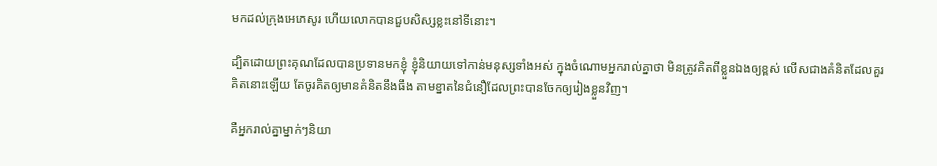មកដល់ក្រុងអេភេ‌សូរ ហើយលោកបានជួបសិស្សខ្លះនៅទីនោះ។

ដ្បិតដោយព្រះ‌គុណដែលបានប្រទានមកខ្ញុំ ខ្ញុំនិយាយទៅកាន់មនុស្សទាំងអស់ ក្នុងចំណោមអ្នករាល់គ្នាថា មិនត្រូវគិតពីខ្លួនឯងឲ្យខ្ពស់ លើសជាងគំនិតដែលគួរគិតនោះឡើយ តែចូរគិតឲ្យមានគំនិតនឹងធឹង តាមខ្នាតនៃជំនឿដែលព្រះបានចែកឲ្យរៀងខ្លួនវិញ។

គឺអ្នករាល់គ្នាម្នាក់ៗនិយា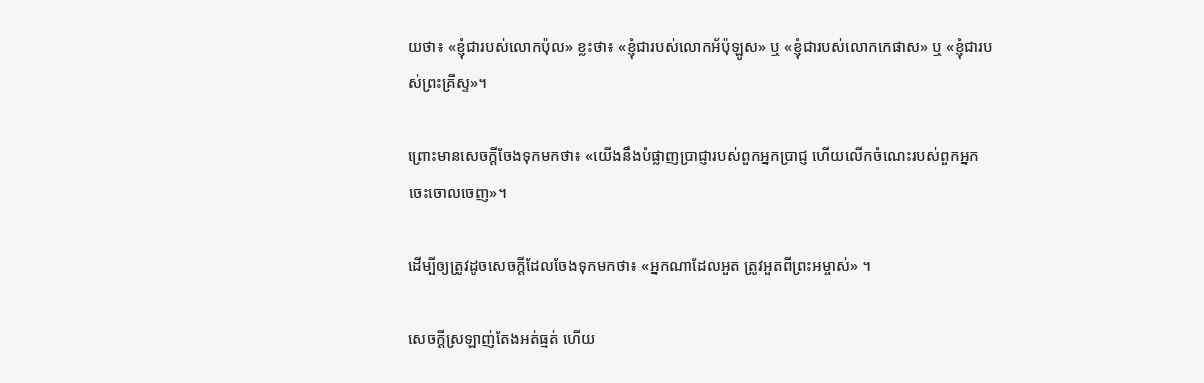យថា៖ «ខ្ញុំជារបស់លោកប៉ុល» ខ្លះថា៖ «ខ្ញុំជារបស់លោកអ័ប៉ុ‌ឡូស» ឬ «ខ្ញុំជារបស់លោកកេ‌ផាស» ឬ «ខ្ញុំជារបស់ព្រះ‌គ្រីស្ទ»។

ព្រោះមានសេចក្តីចែងទុកមកថា៖ «យើងនឹងបំផ្លាញប្រាជ្ញារបស់ពួកអ្នកប្រាជ្ញ ហើយលើកចំណេះរបស់ពួកអ្នកចេះចោលចេញ»។

ដើម្បីឲ្យត្រូវដូចសេចក្តីដែលចែងទុកមកថា៖ «អ្នកណាដែលអួត ត្រូវអួតពីព្រះ‌អម្ចាស់» ។

សេចក្តីស្រឡាញ់តែងអត់‌ធ្មត់ ហើយ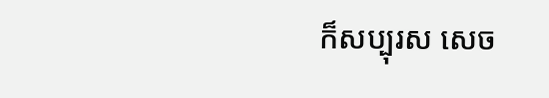ក៏សប្បុរស សេច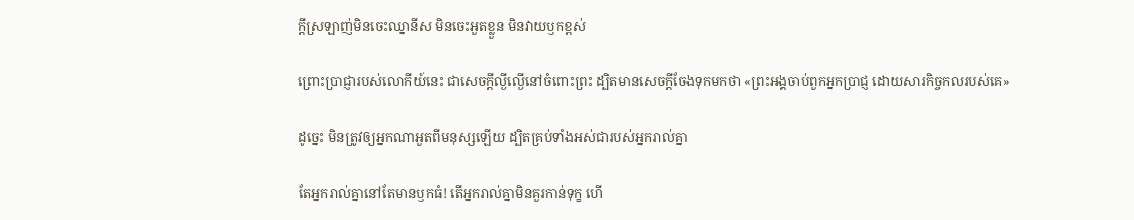ក្តីស្រឡាញ់មិនចេះឈ្នា‌នីស មិនចេះអួតខ្លួន មិនវាយឫកខ្ពស់

ព្រោះប្រាជ្ញារបស់លោកីយ៍នេះ ជាសេចក្តីល្ងី‌ល្ងើនៅចំពោះព្រះ ដ្បិតមានសេចក្តីចែងទុកមកថា «ព្រះ‌អង្គចាប់ពួកអ្នកប្រាជ្ញ ដោយសារកិច្ច‌កលរបស់គេ»

ដូច្នេះ មិនត្រូវឲ្យអ្នកណាអួតពីមនុស្សឡើយ ដ្បិតគ្រប់ទាំង‌អស់ជារបស់អ្នករាល់គ្នា

តែអ្នករាល់គ្នានៅតែមានឫកធំ! តើអ្នករាល់គ្នាមិនគួរកាន់ទុក្ខ ហើ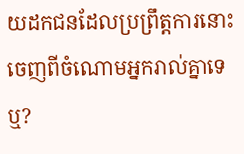យដកជនដែលប្រព្រឹត្តការនោះ ចេញពីចំណោមអ្នករាល់គ្នាទេឬ?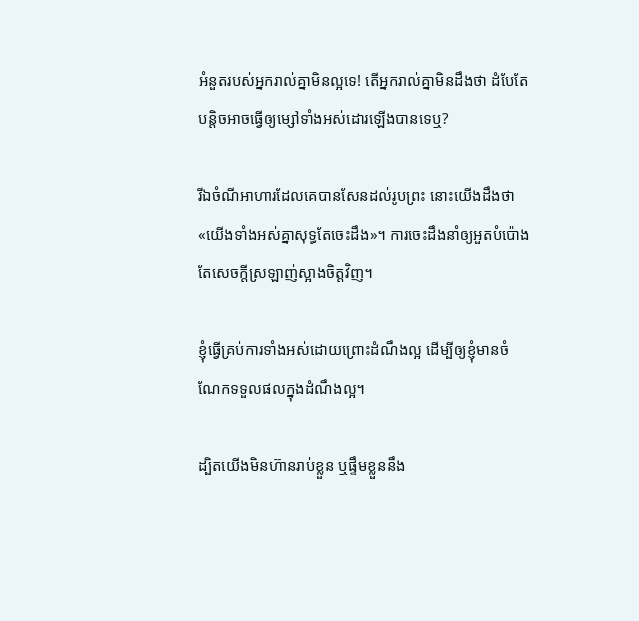អំនួតរបស់អ្នករាល់គ្នាមិនល្អទេ! តើអ្នករាល់គ្នាមិនដឹងថា ដំបែតែបន្តិចអាចធ្វើឲ្យម្សៅទាំង‌អស់ដោរឡើងបានទេឬ?

រីឯចំណីអាហារដែលគេបានសែនដល់រូបព្រះ នោះយើងដឹងថា «យើងទាំង‌អស់គ្នាសុទ្ធតែចេះដឹង»។ ការចេះដឹងនាំឲ្យអួតបំប៉ោង តែសេចក្តីស្រឡាញ់ស្អាងចិត្តវិញ។

ខ្ញុំធ្វើគ្រប់ការទាំង‌អស់ដោយព្រោះដំណឹងល្អ ដើម្បីឲ្យខ្ញុំមានចំណែកទទួលផលក្នុងដំណឹងល្អ។

ដ្បិតយើងមិនហ៊ានរាប់ខ្លួន ឬផ្ទឹមខ្លួននឹង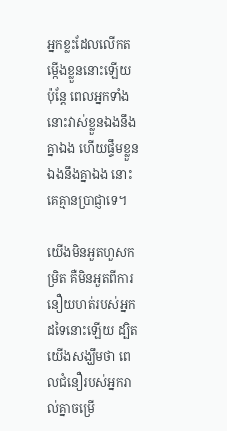អ្នកខ្លះដែលលើកតម្កើងខ្លួននោះឡើយ ប៉ុន្តែ ពេលអ្នកទាំងនោះវាស់ខ្លួនឯងនឹងគ្នាឯង ហើយផ្ទឹមខ្លួនឯងនឹងគ្នាឯង នោះគេគ្មានប្រាជ្ញាទេ។

យើងមិនអួតហួសកម្រិត គឺមិនអួតពីការនឿយហត់របស់អ្នកដទៃនោះឡើយ ដ្បិតយើងសង្ឃឹមថា ពេលជំនឿរបស់អ្នករាល់គ្នាចម្រើ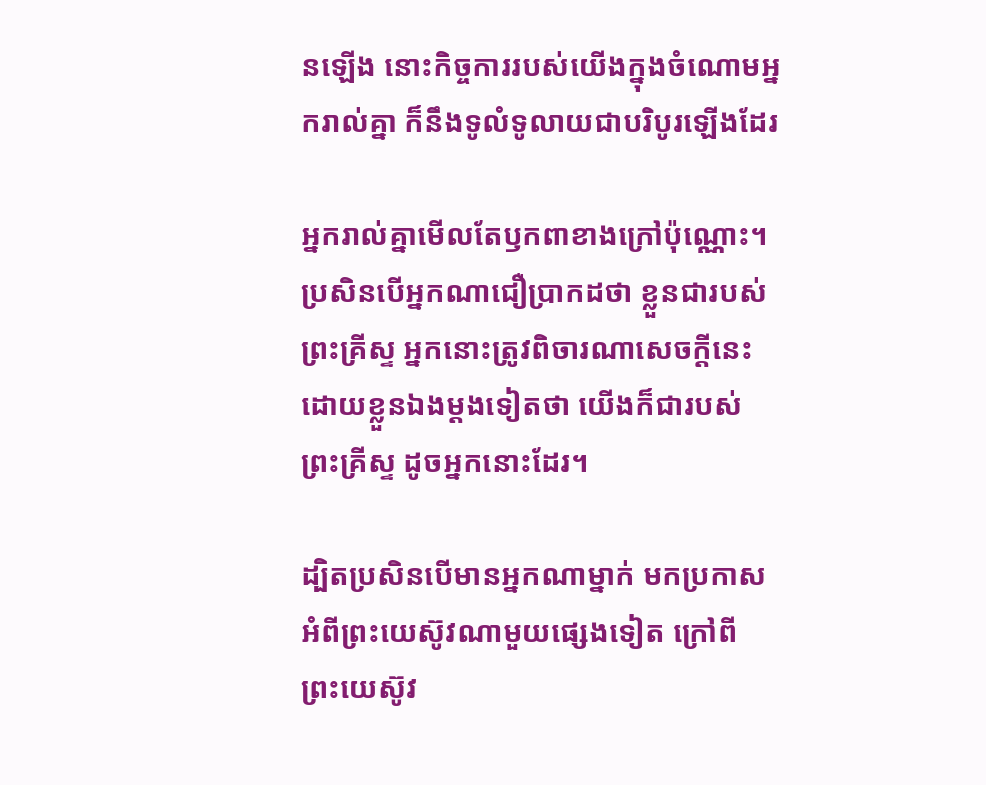នឡើង នោះកិច្ច‌ការរបស់យើងក្នុងចំណោមអ្នករាល់គ្នា ក៏នឹងទូលំទូលាយជាបរិបូរឡើងដែរ

អ្នករាល់គ្នាមើលតែឫក‌ពាខាងក្រៅប៉ុណ្ណោះ។ ប្រសិន‌បើអ្នកណាជឿប្រាកដថា ខ្លួនជារបស់ព្រះ‌គ្រីស្ទ អ្នកនោះត្រូវពិចារណាសេចក្តីនេះដោយខ្លួនឯងម្ដងទៀតថា យើងក៏ជារបស់ព្រះ‌គ្រីស្ទ ដូចអ្នកនោះដែរ។

ដ្បិតប្រសិន‌បើមានអ្នកណាម្នាក់ មកប្រកាសអំពីព្រះ‌យេស៊ូវណាមួយផ្សេងទៀត ក្រៅពីព្រះ‌យេស៊ូវ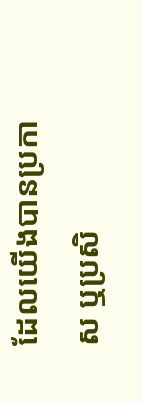ដែលយើងបានប្រកាស ឬប្រសិ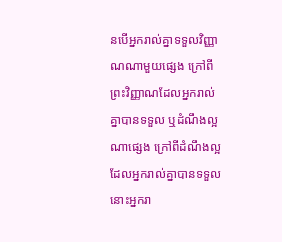ន‌បើអ្នករាល់គ្នាទទួលវិញ្ញាណណាមួយផ្សេង ក្រៅពីព្រះ‌វិញ្ញាណដែលអ្នករាល់គ្នាបានទទួល ឬដំណឹងល្អណាផ្សេង ក្រៅពីដំណឹងល្អដែលអ្នករាល់គ្នាបានទទួល នោះអ្នករា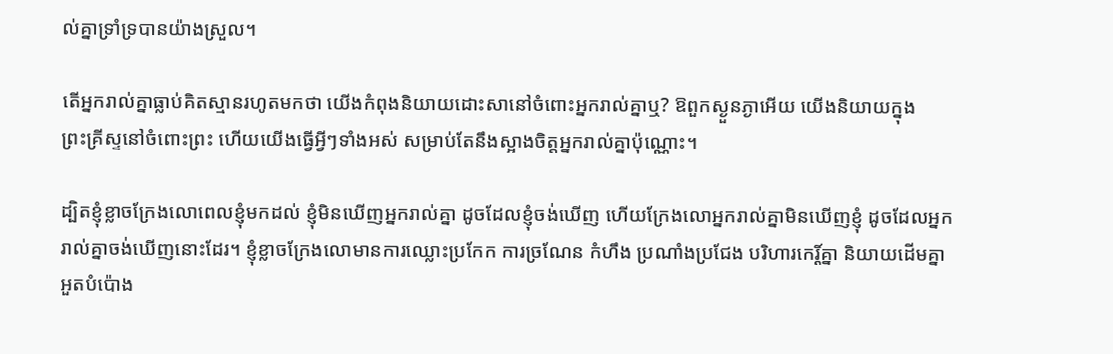ល់គ្នាទ្រាំទ្របានយ៉ាងស្រួល។

តើអ្នករាល់គ្នាធ្លាប់គិតស្មានរហូតមកថា យើងកំពុងនិយាយដោះសានៅចំពោះអ្នករាល់គ្នាឬ? ឱពួកស្ងួន‌ភ្ងាអើយ យើងនិយាយក្នុងព្រះ‌គ្រីស្ទនៅចំពោះព្រះ ហើយយើងធ្វើអ្វីៗទាំងអស់ សម្រាប់តែនឹងស្អាងចិត្តអ្នករាល់គ្នាប៉ុណ្ណោះ។

ដ្បិតខ្ញុំខ្លាចក្រែងលោពេលខ្ញុំមកដល់ ខ្ញុំមិនឃើញអ្នករាល់គ្នា ដូចដែលខ្ញុំចង់ឃើញ ហើយក្រែងលោអ្នករាល់គ្នាមិនឃើញខ្ញុំ ដូចដែលអ្នករាល់គ្នាចង់ឃើញនោះដែរ។ ខ្ញុំខ្លាចក្រែងលោមានការឈ្លោះប្រកែក ការច្រ‌ណែន កំ‌ហឹង ប្រ‌ណាំងប្រ‌ជែង បរិ‌ហារកេរ្ដិ៍គ្នា និយាយដើមគ្នា អួតបំប៉ោង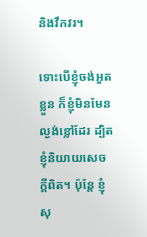និងវឹក‌វរ។

ទោះបើខ្ញុំចង់អួតខ្លួន ក៏ខ្ញុំមិនមែនល្ងង់ខ្លៅដែរ ដ្បិតខ្ញុំនិយាយសេចក្តីពិត។ ប៉ុន្តែ ខ្ញុំសុ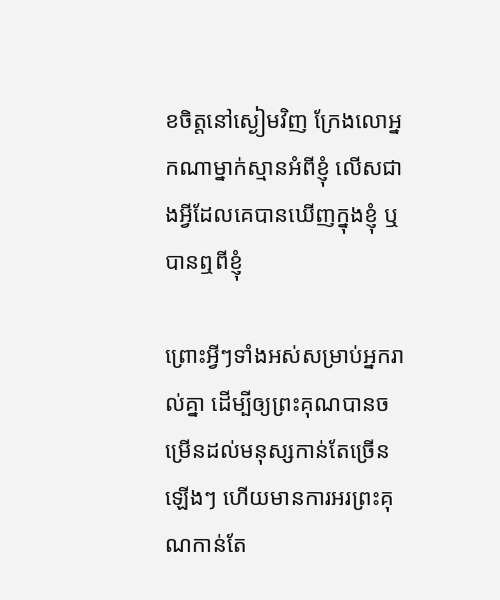ខចិត្តនៅស្ងៀមវិញ ក្រែងលោអ្នកណាម្នាក់ស្មានអំពីខ្ញុំ លើសជាងអ្វីដែលគេបានឃើញក្នុងខ្ញុំ ឬបានឮពីខ្ញុំ

ព្រោះអ្វីៗទាំងអស់សម្រាប់អ្នករាល់គ្នា ដើម្បីឲ្យព្រះ‌គុណបានចម្រើនដល់មនុស្សកាន់តែច្រើនឡើងៗ ហើយមានការអរ‌ព្រះ‌គុណកាន់តែ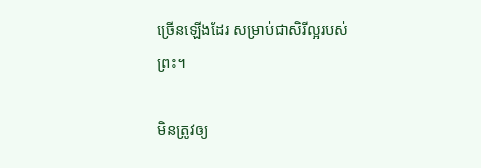ច្រើនឡើងដែរ សម្រាប់ជាសិរីល្អរបស់ព្រះ។

មិនត្រូវឲ្យ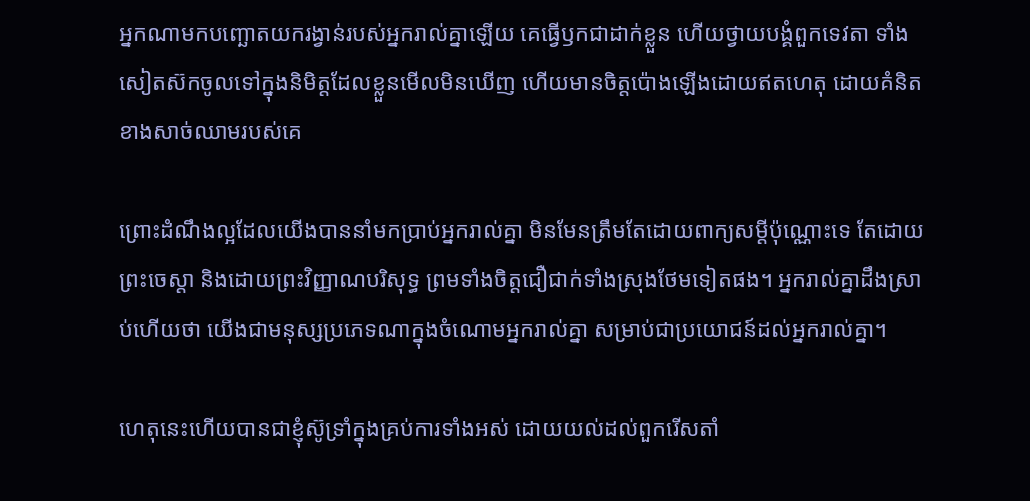អ្នកណាមកបញ្ឆោតយករង្វាន់របស់អ្នករាល់គ្នាឡើយ គេធ្វើឫកជាដាក់ខ្លួន ហើយថ្វាយបង្គំពួកទេវតា ទាំងសៀតស៊កចូលទៅក្នុងនិមិត្តដែលខ្លួនមើលមិនឃើញ ហើយមានចិត្តប៉ោងឡើងដោយឥតហេតុ ដោយគំនិតខាងសាច់ឈាមរបស់គេ

ព្រោះដំណឹងល្អដែលយើងបាននាំមកប្រាប់អ្នករាល់គ្នា មិនមែនត្រឹមតែដោយពាក្យសម្ដីប៉ុណ្ណោះទេ តែដោយព្រះ‌ចេស្តា និងដោយព្រះ‌វិញ្ញាណបរិសុទ្ធ ព្រមទាំងចិត្តជឿជាក់ទាំងស្រុងថែមទៀតផង។ អ្នករាល់គ្នាដឹងស្រាប់ហើយថា យើងជាមនុស្សប្រភេទណាក្នុងចំណោមអ្នករាល់គ្នា សម្រាប់ជាប្រយោជន៍ដល់អ្នករាល់គ្នា។

ហេតុនេះហើយបានជាខ្ញុំស៊ូទ្រាំក្នុងគ្រប់ការទាំងអស់ ដោយយល់ដល់ពួករើសតាំ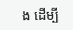ង ដើម្បី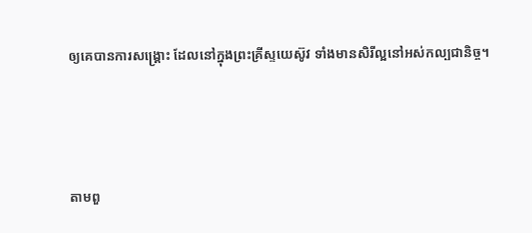ឲ្យគេបានការសង្គ្រោះ ដែលនៅក្នុងព្រះ‌គ្រីស្ទ‌យេស៊ូវ ទាំងមានសិរី‌ល្អនៅអស់កល្បជានិច្ច។




តាមពួ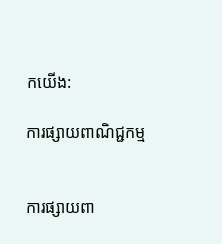កយើង:

ការផ្សាយពាណិជ្ជកម្ម


ការផ្សាយពា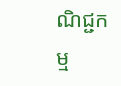ណិជ្ជកម្ម